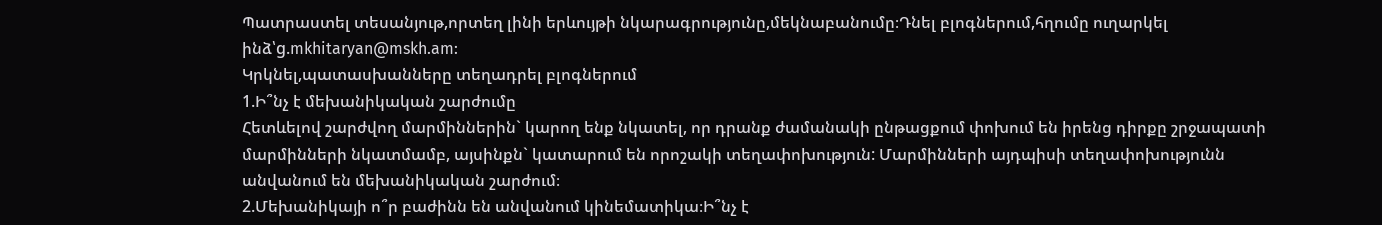Պատրաստել տեսանյութ,որտեղ լինի երևույթի նկարագրությունը,մեկնաբանումը։Դնել բլոգներում,հղումը ուղարկել ինձ՝g.mkhitaryan@mskh.am:
Կրկնել,պատասխանները տեղադրել բլոգներում
1.Ի՞նչ է մեխանիկական շարժումը
Հետևելով շարժվող մարմիններին` կարող ենք նկատել, որ դրանք ժամանակի ընթացքում փոխում են իրենց դիրքը շրջապատի մարմինների նկատմամբ, այսինքն` կատարում են որոշակի տեղափոխություն: Մարմինների այդպիսի տեղափոխությունն անվանում են մեխանիկական շարժում։
2.Մեխանիկայի ո՞ր բաժինն են անվանում կինեմատիկա։Ի՞նչ է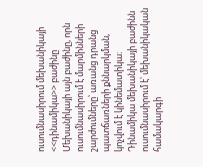ուսումնասիրում մեխանիկայի <<դինամիկա>> բաժինը
Մեխանիկայի այն բաժինը, որն ուսումնասիրում է մարմինների շարժումները՝ առանց դրանց պատճառների քննարկման, կոչվում է կինեմատիկա։
Դինամիկա մեխանիկայի բաժինն ուսումնասիրում է՝ մեխանիկական համակարգի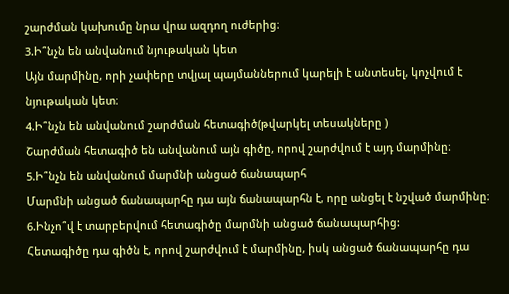շարժման կախումը նրա վրա ազդող ուժերից։
3.Ի՞նչն են անվանում նյութական կետ
Այն մարմինը, որի չափերը տվյալ պայմաններում կարելի է անտեսել, կոչվում է նյութական կետ։
4.Ի՞նչն են անվանում շարժման հետագիծ(թվարկել տեսակները )
Շարժման հետագիծ են անվանում այն գիծը, որով շարժվում է այդ մարմինը։
5.Ի՞նչն են անվանում մարմնի անցած ճանապարհ
Մարմնի անցած ճանապարհը դա այն ճանապարհն է, որը անցել է նշված մարմինը։
6.Ինչո՞վ է տարբերվում հետագիծը մարմնի անցած ճանապարհից:
Հետագիծը դա գիծն է, որով շարժվում է մարմինը, իսկ անցած ճանապարհը դա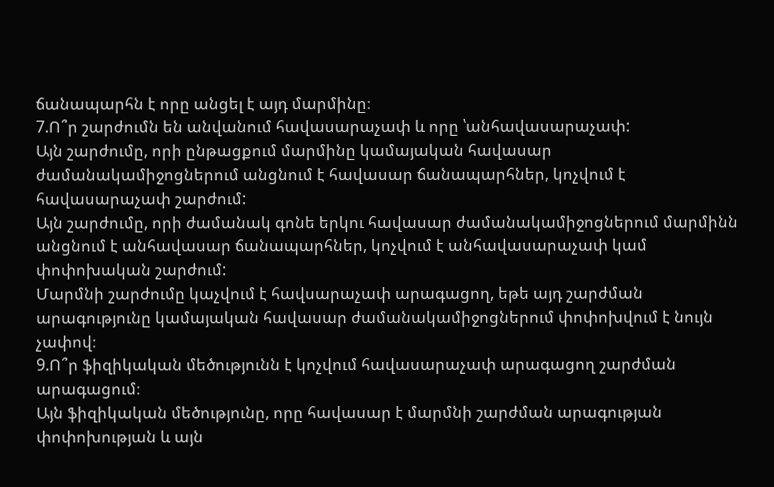ճանապարհն է որը անցել է այդ մարմինը։
7.Ո՞ր շարժումն են անվանում հավասարաչափ և որը ՝անհավասարաչափ:
Այն շարժումը, որի ընթացքում մարմինը կամայական հավասար ժամանակամիջոցներում անցնում է հավասար ճանապարհներ, կոչվում է հավասարաչափ շարժում:
Այն շարժումը, որի ժամանակ գոնե երկու հավասար ժամանակամիջոցներում մարմինն անցնում է անհավասար ճանապարհներ, կոչվում է անհավասարաչափ կամ փոփոխական շարժում:
Մարմնի շարժումը կաչվում է հավսարաչափ արագացող, եթե այդ շարժման արագությունը կամայական հավասար ժամանակամիջոցներում փոփոխվում է նույն չափով։
9.Ո՞ր ֆիզիկական մեծությունն է կոչվում հավասարաչափ արագացող շարժման արագացում։
Այն ֆիզիկական մեծությունը, որը հավասար է մարմնի շարժման արագության փոփոխության և այն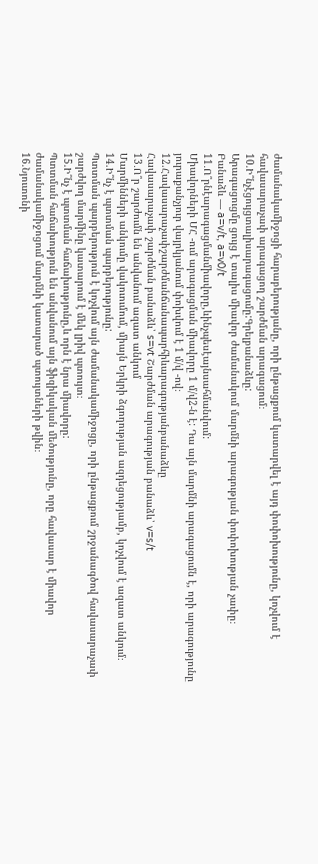ժամանակամիջոցի հարաբերությանը, որի ընթացքում կատարվել է այդ փոփոխությունը, կոչվում է հավասարաչափ արագացող շարժման արագացում։
10.Ի՞նչէցույցտալիսարագացումը:Գրելբանաձևը:
Արագացուցմը ցույց է տալիս միավոր ժամանակում մարմնի արագության փոփոխության չափը։
Բանաձև — a=v/t, a=v0/t
11․Ո՞րնէարագացմանմիավորը,ևինչպեսէայնսահմանվում:
Միավորների ՄՀ -ում արագացման միավորը 1 մ/վ2-ն է: Դա այն մարմնի արագացումն է, որի արագությունը յուրաքանչյուր վայրկյանում փոխվում է 1 մ/վ -ով։
12.Հավասարաչափշարժմանճանապարհիևարագությանբանաձևը
Հավասարաչափ շարժման բանաձև՝ s=vt Շարժման արագության բանաձև՝ v=s/t
13․Ո՞ր շարժումն են անվանում ազատ անկում
Մարմինների անկումը վակուումում, միայն Երկրի ձգողության ազդեցությամբ, կոչվում է ազատ անկում։
14.Ի՞նչ է պտտման պարբերությունը:
Պտտման պարբերություն է կոչվում այն ժամանակամիջոցը, որի ընթացքում շրջանագծով հավասարաչափ շարժվող մարմինը կատարում է մեկ լրիվ պտույտ։
15.Ի՞նչ է պտտման հաճախությունը,և որն է նրա միավորը:
Պտտման հաճախություն են անվանում այն ֆիզիկական մեծությունը, որը հավասար է միավոր ժամանակամիջոցում մարմնի կատարած պտույտների թվին։
16.Նյուտոնի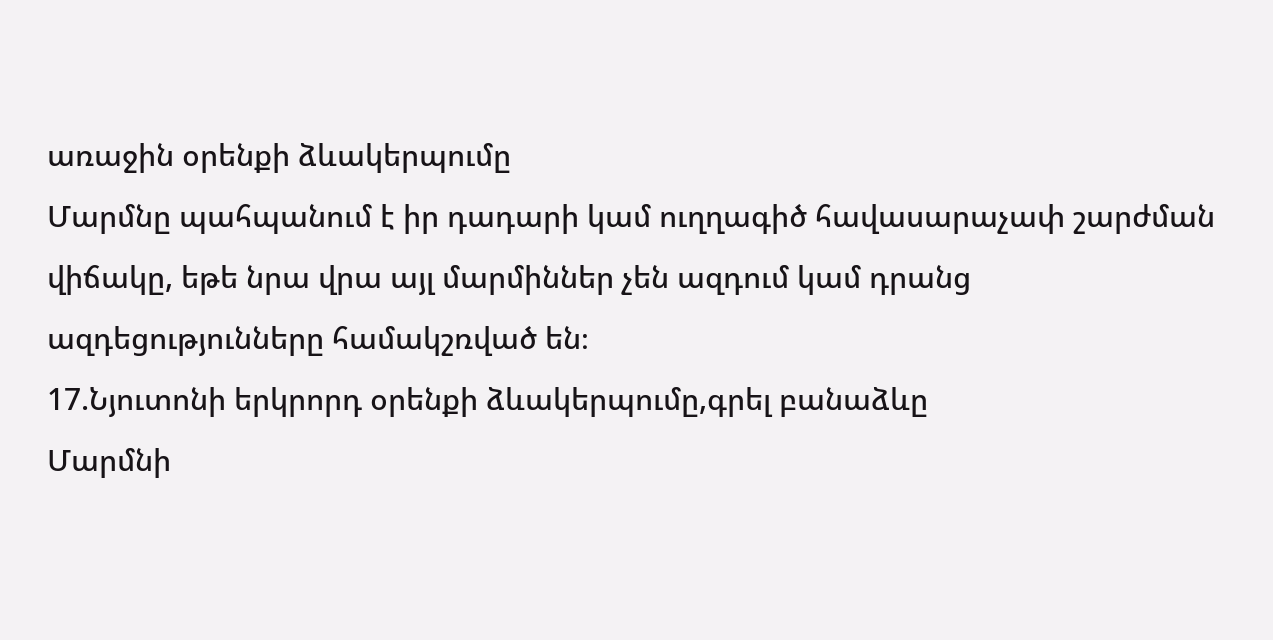առաջին օրենքի ձևակերպումը
Մարմնը պահպանում է իր դադարի կամ ուղղագիծ հավասարաչափ շարժման վիճակը, եթե նրա վրա այլ մարմիններ չեն ազդում կամ դրանց ազդեցությունները համակշռված են։
17.Նյուտոնի երկրորդ օրենքի ձևակերպումը,գրել բանաձևը
Մարմնի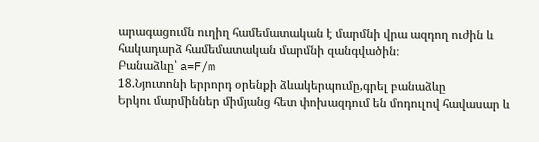արագացումն ուղիղ համեմատական է մարմնի վրա ազդող ուժին և հակադարձ համեմատական մարմնի զանգվածին։
Բանաձևը՝ a=F/m
18.Նյուտոնի երրորդ օրենքի ձևակերպումը,գրել բանաձևը
Երկու մարմիններ միմյանց հետ փոխազդում են մոդուլով հավասար և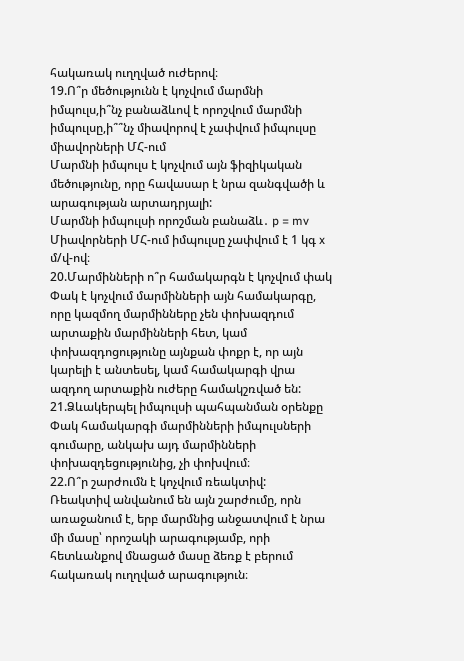հակառակ ուղղված ուժերով։
19.Ո՞ր մեծությունն է կոչվում մարմնի իմպուլս,ի՞նչ բանաձևով է որոշվում մարմնի իմպուլսը,ի՞՞նչ միավորով է չափվում իմպուլսը միավորների ՄՀ-ում
Մարմնի իմպուլս է կոչվում այն ֆիզիկական մեծությունը, որը հավասար է նրա զանգվածի և արագության արտադրյալի:
Մարմնի իմպուլսի որոշման բանաձև․ p = mv
Միավորների ՄՀ-ում իմպուլսը չափվում է 1 կգ x մ/վ-ով։
20.Մարմինների ո՞ր համակարգն է կոչվում փակ
Փակ է կոչվում մարմինների այն համակարգը, որը կազմող մարմինները չեն փոխազդում արտաքին մարմինների հետ, կամ փոխազդոցությունը այնքան փոքր է, որ այն կարելի է անտեսել, կամ համակարգի վրա ազդող արտաքին ուժերը համակշռված են:
21.Ձևակերպել իմպուլսի պահպանման օրենքը
Փակ համակարգի մարմինների իմպուլսների գումարը, անկախ այդ մարմինների փոխազդեցությունից, չի փոխվում։
22.Ո՞ր շարժումն է կոչվում ռեակտիվ:
Ռեակտիվ անվանում են այն շարժումը, որն առաջանում է, երբ մարմնից անջատվում է նրա մի մասը՝ որոշակի արագությամբ, որի հետևանքով մնացած մասը ձեռք է բերում հակառակ ուղղված արագություն։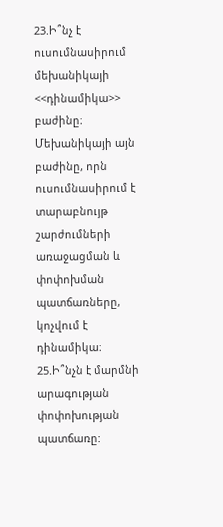23.Ի՞նչ է ուսումնասիրում մեխանիկայի <<դինամիկա>> բաժինը։
Մեխանիկայի այն բաժինը, որն ուսումնասիրում է տարաբնույթ շարժումների առաջացման և փոփոխման պատճառները, կոչվում է դինամիկա։
25.Ի՞նչն է մարմնի արագության փոփոխության պատճառը: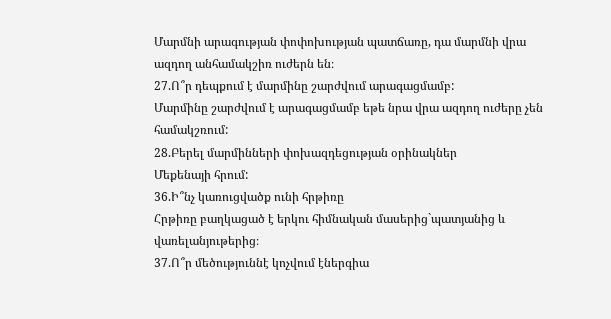Մարմնի արագության փոփոխության պատճառը, դա մարմնի վրա ազդող անհամակշիռ ուժերն են։
27.Ո՞ր դեպքում է մարմինը շարժվում արագացմամբ:
Մարմինը շարժվում է արագացմամբ եթե նրա վրա ազդող ուժերը չեն համակշռում:
28.Բերել մարմինների փոխազդեցության օրինակներ
Մեքենայի հրում:
36.Ի՞նչ կառուցվածք ունի հրթիռը
Հրթիռը բաղկացած է երկու հիմնական մասերից`պատյանից և վառելանյութերից։
37.Ո՞ր մեծություննէ կոչվում էներգիա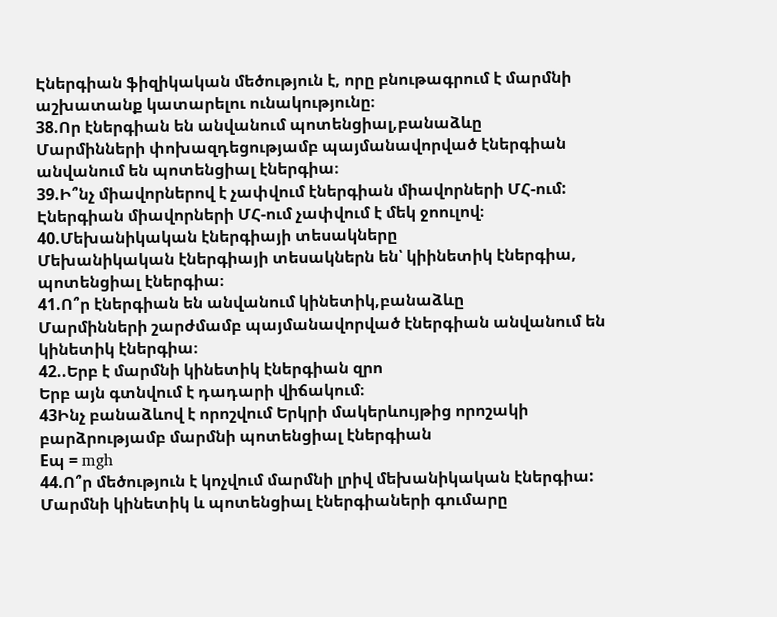Էներգիան ֆիզիկական մեծություն է, որը բնութագրում է մարմնի աշխատանք կատարելու ունակությունը։
38.Որ էներգիան են անվանում պոտենցիալ,բանաձևը
Մարմինների փոխազդեցությամբ պայմանավորված էներգիան անվանում են պոտենցիալ էներգիա։
39.Ի՞նչ միավորներով է չափվում էներգիան միավորների ՄՀ-ում:
Էներգիան միավորների ՄՀ-ում չափվում է մեկ ջոուլով։
40.Մեխանիկական էներգիայի տեսակները
Մեխանիկական էներգիայի տեսակներն են՝ կիինետիկ էներգիա, պոտենցիալ էներգիա։
41.Ո՞ր էներգիան են անվանում կինետիկ,բանաձևը
Մարմինների շարժմամբ պայմանավորված էներգիան անվանում են կինետիկ էներգիա։
42..Երբ է մարմնի կինետիկ էներգիան զրո
Երբ այն գտնվում է դադարի վիճակում։
43Ինչ բանաձևով է որոշվում Երկրի մակերևույթից որոշակի բարձրությամբ մարմնի պոտենցիալ էներգիան
Eպ = mgh
44.Ո՞ր մեծություն է կոչվում մարմնի լրիվ մեխանիկական էներգիա:
Մարմնի կինետիկ և պոտենցիալ էներգիաների գումարը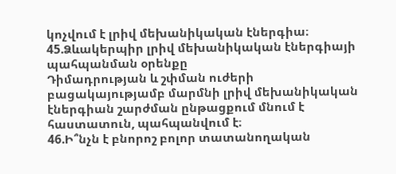կոչվում է լրիվ մեխանիկական էներգիա։
45.Ձևակերպիր լրիվ մեխանիկական էներգիայի պահպանման օրենքը
Դիմադրության և շփման ուժերի բացակայությամբ մարմնի լրիվ մեխանիկական էներգիան շարժման ընթացքում մնում է հաստատուն, պահպանվում է։
46.Ի՞նչն է բնորոշ բոլոր տատանողական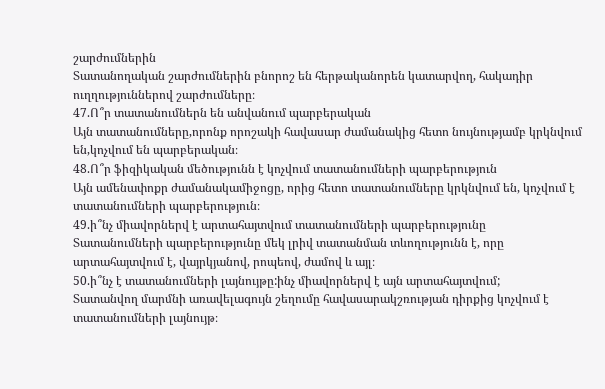շարժումներին
Տատանողական շարժումներին բնորոշ են հերթականորեն կատարվող, հակադիր ուղղություններով շարժումները։
47.Ո՞ր տատանումներն են անվանում պարբերական
Այն տատանումները,որոնք որոշակի հավասար ժամանակից հետո նույնությամբ կրկնվում են,կոչվում են պարբերական։
48.Ո՞ր ֆիզիկական մեծությունն է կոչվում տատանումների պարբերություն
Այն ամենափոքր ժամանակամիջոցը, որից հետո տատանումները կրկնվում են, կոչվում է տատանումների պարբերություն։
49.ի՞նչ միավորներվ է արտահայտվում տատանումների պարբերությունը
Տատանումների պարբերությունը մեկ լրիվ տատանման տևողությունն է, որը արտահայտվում է, վայրկյանով, րոպեով, ժամով և այլ։
50.ի՞նչ է տատանումների լայնույթը:ինչ միավորներվ է այն արտահայտվում;
Տատանվող մարմնի առավելագույն շեղումը հավասարակշռության դիրքից կոչվում է տատանումների լայնույթ։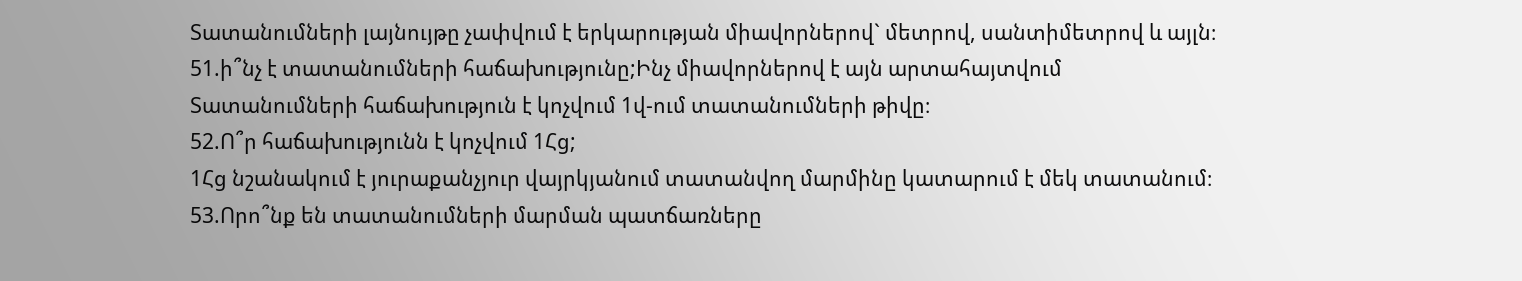Տատանումների լայնույթը չափվում է երկարության միավորներով` մետրով, սանտիմետրով և այլն։
51.ի՞նչ է տատանումների հաճախությունը;Ինչ միավորներով է այն արտահայտվում
Տատանումների հաճախություն է կոչվում 1վ-ում տատանումների թիվը։
52.Ո՞ր հաճախությունն է կոչվում 1Հց;
1Հց նշանակում է յուրաքանչյուր վայրկյանում տատանվող մարմինը կատարում է մեկ տատանում։
53.Որո՞նք են տատանումների մարման պատճառները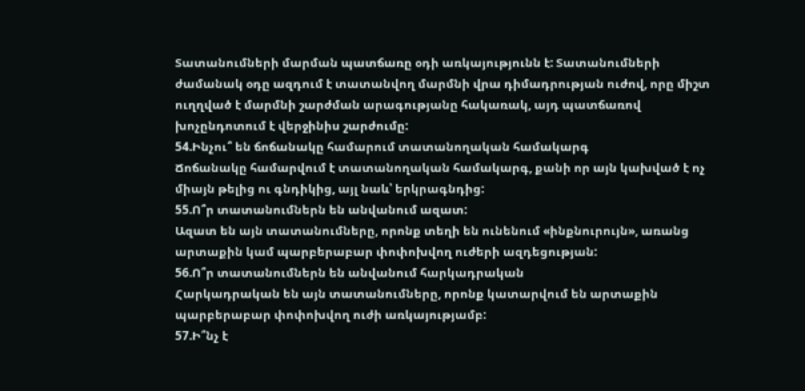Տատանումների մարման պատճառը օդի առկայությունն է: Տատանումների ժամանակ օդը ազդում է տատանվող մարմնի վրա դիմադրության ուժով, որը միշտ ուղղված է մարմնի շարժման արագությանը հակառակ, այդ պատճառով խոչընդոտում է վերջինիս շարժումը:
54.Ինչու՞ են ճոճանակը համարում տատանողական համակարգ
Ճոճանակը համարվում է տատանողական համակարգ, քանի որ այն կախված է ոչ միայն թելից ու գնդիկից, այլ նաև՝ երկրագնդից:
55.Ո՞ր տատանումներն են անվանում ազատ:
Ազատ են այն տատանումները, որոնք տեղի են ունենում «ինքնուրույն», առանց արտաքին կամ պարբերաբար փոփոխվող ուժերի ազդեցության:
56.Ո՞ր տատանումներն են անվանում հարկադրական
Հարկադրական են այն տատանումները, որոնք կատարվում են արտաքին պարբերաբար փոփոխվող ուժի առկայությամբ:
57.Ի՞նչ է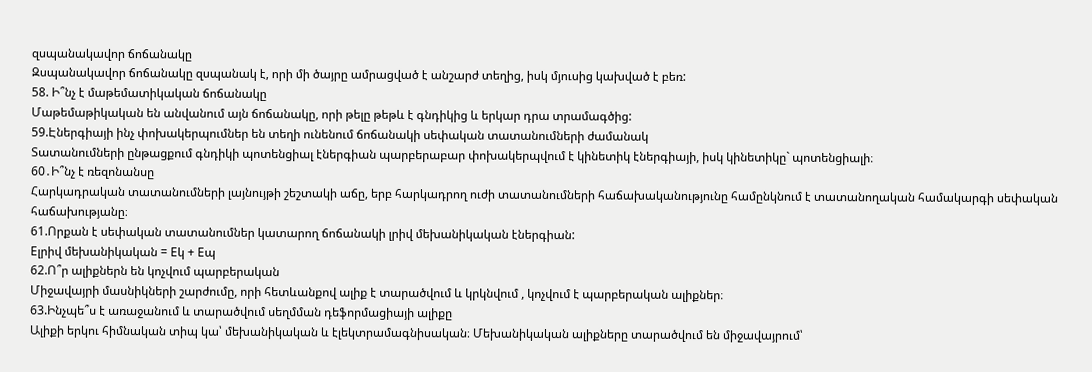զսպանակավոր ճոճանակը
Զսպանակավոր ճոճանակը զսպանակ է, որի մի ծայրը ամրացված է անշարժ տեղից, իսկ մյուսից կախված է բեռ:
58. Ի՞նչ է մաթեմատիկական ճոճանակը
Մաթեմաթիկական են անվանում այն ճոճանակը, որի թելը թեթև է գնդիկից և երկար դրա տրամագծից:
59.Էներգիայի ինչ փոխակերպումներ են տեղի ունենում ճոճանակի սեփական տատանումների ժամանակ
Տատանումների ընթացքում գնդիկի պոտենցիալ էներգիան պարբերաբար փոխակերպվում է կինետիկ էներգիայի, իսկ կինետիկը` պոտենցիալի։
60․Ի՞նչ է ռեզոնանսը
Հարկադրական տատանումների լայնույթի շեշտակի աճը, երբ հարկադրող ուժի տատանումների հաճախականությունը համընկնում է տատանողական համակարգի սեփական հաճախությանը։
61.Որքան է սեփական տատանումներ կատարող ճոճանակի լրիվ մեխանիկական էներգիան:
Eլրիվ մեխանիկական = Eկ + Eպ
62.Ո՞ր ալիքներն են կոչվում պարբերական
Միջավայրի մասնիկների շարժումը, որի հետևանքով ալիք է տարածվում և կրկնվում , կոչվում է պարբերական ալիքներ։
63.Ինչպե՞ս է առաջանում և տարածվում սեղմման դեֆորմացիայի ալիքը
Ալիքի երկու հիմնական տիպ կա՝ մեխանիկական և էլեկտրամագնիսական։ Մեխանիկական ալիքները տարածվում են միջավայրում՝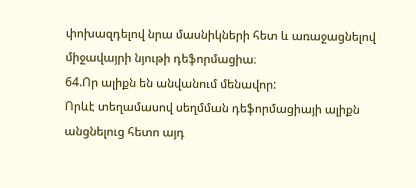փոխազդելով նրա մասնիկների հետ և առաջացնելով միջավայրի նյութի դեֆորմացիա։
64.Որ ալիքն են անվանում մենավոր:
Որևէ տեղամասով սեղմման դեֆորմացիայի ալիքն անցնելուց հետո այդ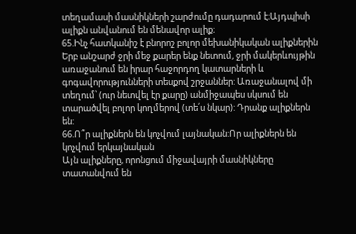տեղամասի մասնիկների շարժումը դադարում է։Այդպիսի ալիքն անվանում են մենավոր ալիք։
65.Ինչ հատկանիշ է բնորոշ բոլոր մեխանիկական ալիքներին
Երբ անշարժ ջրի մեջ քարեր ենք նետում, ջրի մակերևույթին առաջանում են իրար հաջորդող կատարների և գոգավորությունների տեսքով շրջաններ: Առաջանալով մի տեղում՝ (ուր նետվել էր քարը) անմիջապես սկսում են տարածվել բոլոր կողմերով (տե՛ս նկար): Դրանք ալիքներն են:
66.Ո՞ր ալիքներն են կոչվում լայնական:Որ ալիքներն են կոչվում երկայնական
Այն ալիքները, որոնցում միջավայրի մասնիկները տատանվում են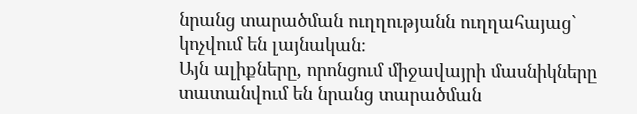նրանց տարածման ուղղությանն ուղղահայաց` կոչվում են լայնական։
Այն ալիքները, որոնցում միջավայրի մասնիկները տատանվում են նրանց տարածման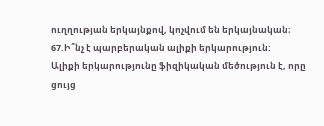ուղղության երկայնքով, կոչվում են երկայնական։
67.Ի՞նչ է պարբերական ալիքի երկարություն:
Ալիքի երկարությունը ֆիզիկական մեծություն է, որը ցույց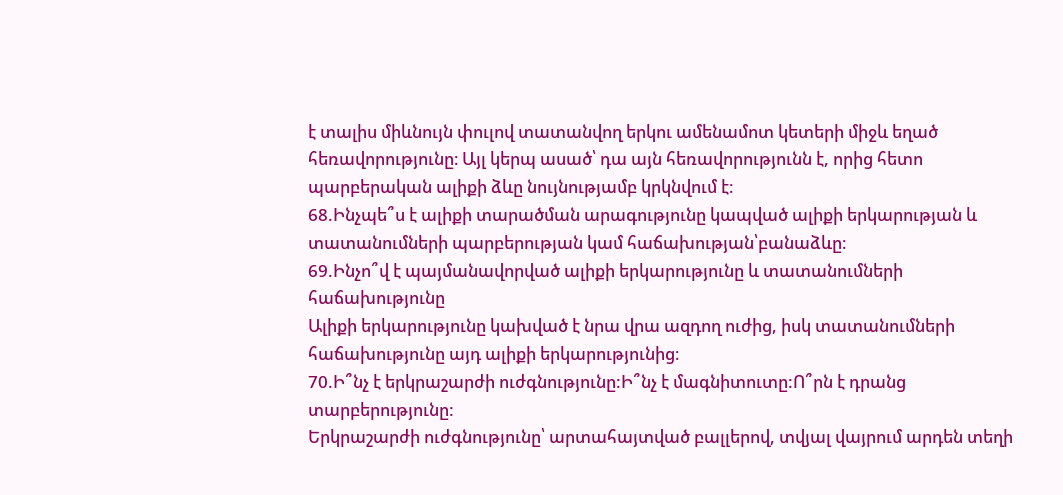է տալիս միևնույն փուլով տատանվող երկու ամենամոտ կետերի միջև եղած հեռավորությունը։ Այլ կերպ ասած՝ դա այն հեռավորությունն է, որից հետո պարբերական ալիքի ձևը նույնությամբ կրկնվում է։
68.Ինչպե՞ս է ալիքի տարածման արագությունը կապված ալիքի երկարության և տատանումների պարբերության կամ հաճախության՝բանաձևը։
69.Ինչո՞վ է պայմանավորված ալիքի երկարությունը և տատանումների հաճախությունը
Ալիքի երկարությունը կախված է նրա վրա ազդող ուժից, իսկ տատանումների հաճախությունը այդ ալիքի երկարությունից։
70.Ի՞նչ է երկրաշարժի ուժգնությունը:Ի՞նչ է մագնիտուտը:Ո՞րն է դրանց տարբերությունը:
Երկրաշարժի ուժգնությունը՝ արտահայտված բալլերով, տվյալ վայրում արդեն տեղի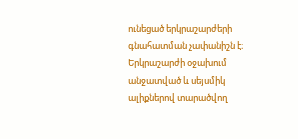ունեցած երկրաշարժերի գնահատման չափանիշն է։ Երկրաշարժի օջախում անջատված և սեյսմիկ ալիքներով տարածվող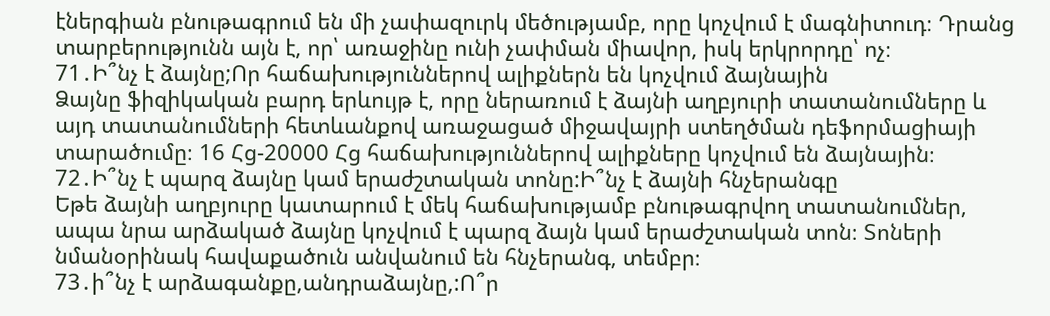էներգիան բնութագրում են մի չափազուրկ մեծությամբ, որը կոչվում է մագնիտուդ։ Դրանց տարբերությունն այն է, որ՝ առաջինը ունի չափման միավոր, իսկ երկրորդը՝ ոչ։
71․Ի՞նչ է ձայնը;Որ հաճախություններով ալիքներն են կոչվում ձայնային
Ձայնը ֆիզիկական բարդ երևույթ է, որը ներառում է ձայնի աղբյուրի տատանումները և այդ տատանումների հետևանքով առաջացած միջավայրի ստեղծման դեֆորմացիայի տարածումը։ 16 Հց-20000 Հց հաճախություններով ալիքները կոչվում են ձայնային։
72․Ի՞նչ է պարզ ձայնը կամ երաժշտական տոնը:Ի՞նչ է ձայնի հնչերանգը
Եթե ձայնի աղբյուրը կատարում է մեկ հաճախությամբ բնութագրվող տատանումներ, ապա նրա արձակած ձայնը կոչվում է պարզ ձայն կամ երաժշտական տոն։ Տոների նմանօրինակ հավաքածուն անվանում են հնչերանգ, տեմբր։
73․ի՞նչ է արձագանքը,անդրաձայնը,:Ո՞ր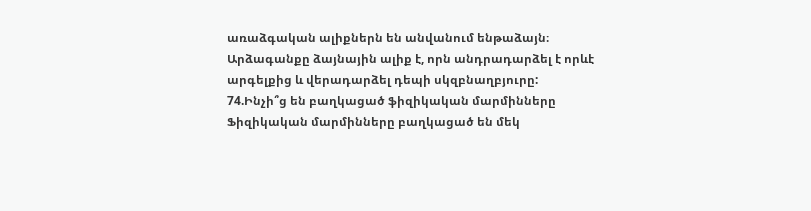առաձգական ալիքներն են անվանում ենթաձայն։
Արձագանքը ձայնային ալիք է, որն անդրադարձել է որևէ արգելքից և վերադարձել դեպի սկզբնաղբյուրը:
74.Ինչի՞ց են բաղկացած ֆիզիկական մարմինները
Ֆիզիկական մարմինները բաղկացած են մեկ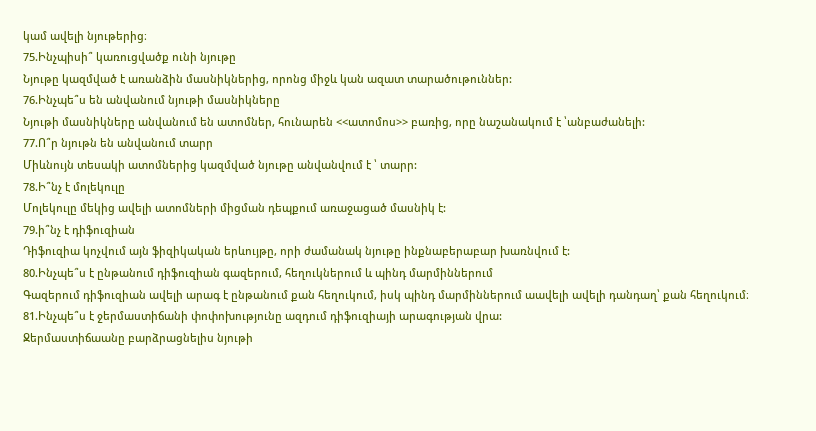կամ ավելի նյութերից։
75.Ինչպիսի՞ կառուցվածք ունի նյութը
Նյութը կազմված է առանձին մասնիկներից, որոնց միջև կան ազատ տարածութուններ:
76.Ինչպե՞ս են անվանում նյութի մասնիկները
Նյութի մասնիկները անվանում են ատոմներ, հունարեն <<ատոմոս>> բառից, որը նաշանակում է ՝անբաժանելի:
77.Ո՞ր նյութն են անվանում տարր
Միևնույն տեսակի ատոմներից կազմված նյութը անվանվում է ՝ տարր:
78.Ի՞նչ է մոլեկուլը
Մոլեկուլը մեկից ավելի ատոմների միցման դեպքում առաջացած մասնիկ է:
79.ի՞նչ է դիֆուզիան
Դիֆուզիա կոչվում այն ֆիզիկական երևույթը, որի ժամանակ նյութը ինքնաբերաբար խառնվում է:
80.Ինչպե՞ս է ընթանում դիֆուզիան գազերում, հեղուկներում և պինդ մարմիններում
Գազերում դիֆուզիան ավելի արագ է ընթանում քան հեղուկում, իսկ պինդ մարմիններում աավելի ավելի դանդաղ՝ քան հեղուկում։
81.Ինչպե՞ս է ջերմաստիճանի փոփոխությունը ազդում դիֆուզիայի արագության վրա:
Ջերմաստիճաանը բարձրացնելիս նյութի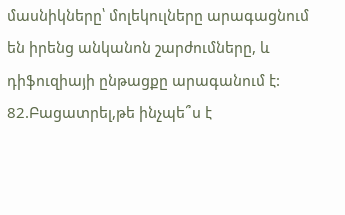մասնիկները՝ մոլեկուլները արագացնում են իրենց անկանոն շարժումները, և դիֆուզիայի ընթացքը արագանում է:
82.Բացատրել,թե ինչպե՞ս է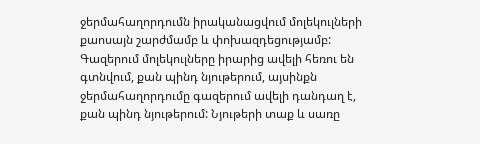ջերմահաղորդումն իրականացվում մոլեկուլների քաոսայն շարժմամբ և փոխազդեցությամբ:
Գազերում մոլեկուլները իրարից ավելի հեռու են գտնվում, քան պինդ նյութերում, այսինքն ջերմահաղորդումը գազերում ավելի դանդաղ է, քան պինդ նյութերում: Նյութերի տաք և սառը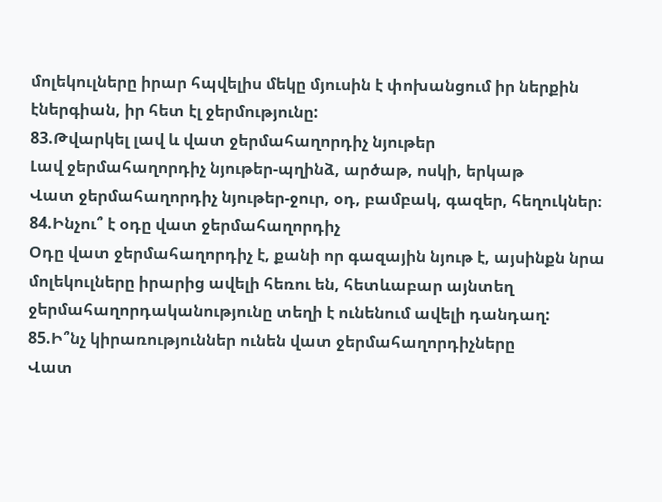մոլեկուլները իրար հպվելիս մեկը մյուսին է փոխանցում իր ներքին էներգիան, իր հետ էլ ջերմությունը:
83.Թվարկել լավ և վատ ջերմահաղորդիչ նյութեր
Լավ ջերմահաղորդիչ նյութեր-պղինձ, արծաթ, ոսկի, երկաթ
Վատ ջերմահաղորդիչ նյութեր-ջուր, օդ, բամբակ, գազեր, հեղուկներ։
84.Ինչու՞ է օդը վատ ջերմահաղորդիչ
Օդը վատ ջերմահաղորդիչ է, քանի որ գազային նյութ է, այսինքն նրա մոլեկուլները իրարից ավելի հեռու են, հետևաբար այնտեղ ջերմահաղորդականությունը տեղի է ունենում ավելի դանդաղ:
85.Ի՞նչ կիրառություններ ունեն վատ ջերմահաղորդիչները
Վատ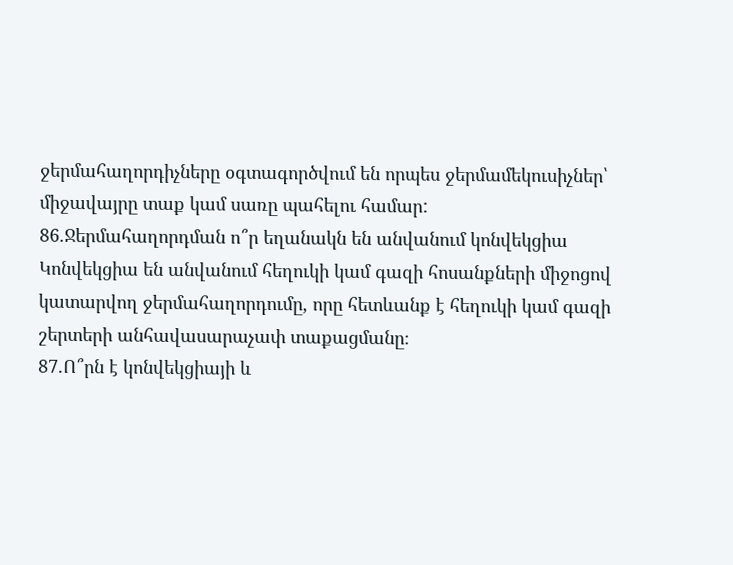ջերմահաղորդիչները օգտագործվում են որպես ջերմամեկուսիչներ՝ միջավայրը տաք կամ սառը պահելու համար:
86.Ջերմահաղորդման ո՞ր եղանակն են անվանում կոնվեկցիա
Կոնվեկցիա են անվանում հեղուկի կամ գազի հոսանքների միջոցով կատարվող ջերմահաղորդումը, որը հետևանք է հեղուկի կամ գազի շերտերի անհավասարաչափ տաքացմանը։
87.Ո՞րն է կոնվեկցիայի և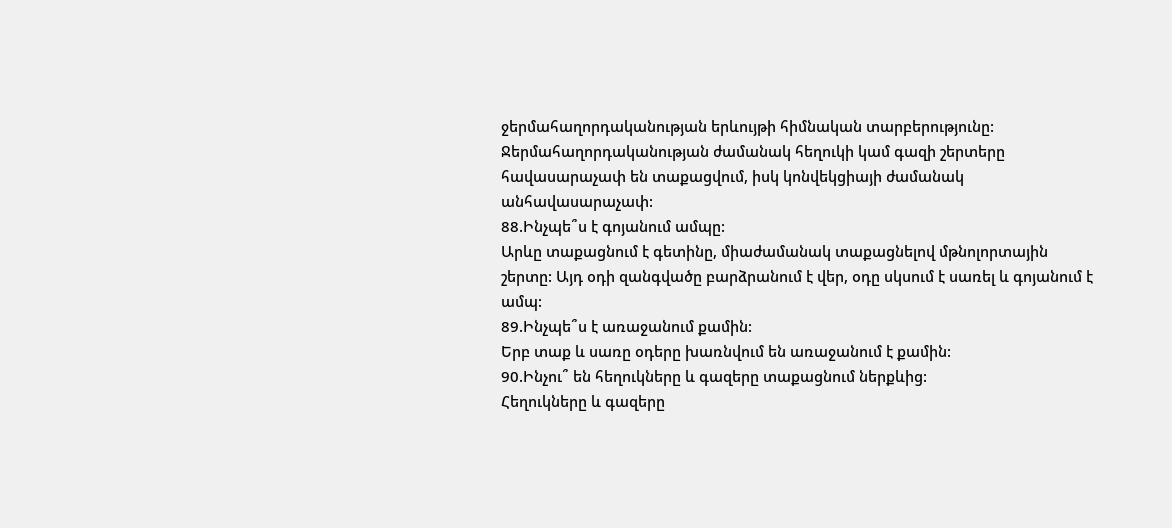ջերմահաղորդականության երևույթի հիմնական տարբերությունը:
Ջերմահաղորդականության ժամանակ հեղուկի կամ գազի շերտերը հավասարաչափ են տաքացվում, իսկ կոնվեկցիայի ժամանակ անհավասարաչափ:
88.Ինչպե՞ս է գոյանում ամպը:
Արևը տաքացնում է գետինը, միաժամանակ տաքացնելով մթնոլորտային շերտը: Այդ օդի զանգվածը բարձրանում է վեր, օդը սկսում է սառել և գոյանում է ամպ:
89.Ինչպե՞ս է առաջանում քամին:
Երբ տաք և սառը օդերը խառնվում են առաջանում է քամին:
90.Ինչու՞ են հեղուկները և գազերը տաքացնում ներքևից:
Հեղուկները և գազերը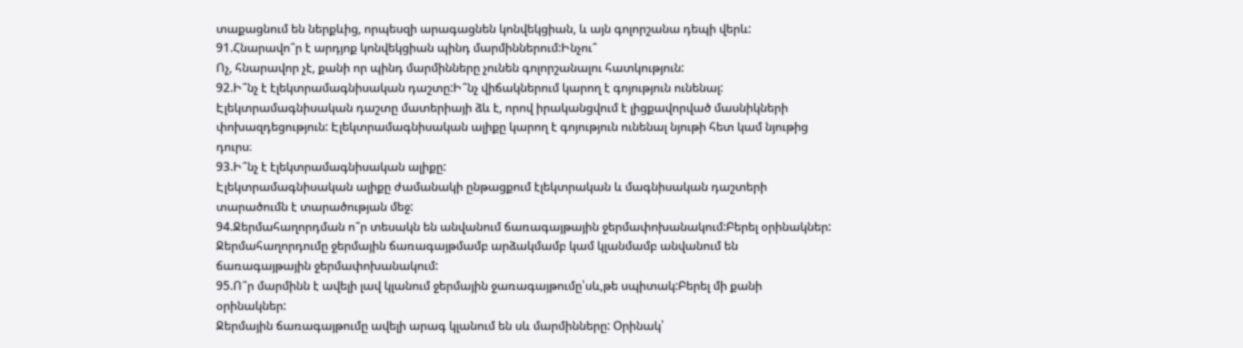տաքացնում են ներքևից, որպեսզի արագացնեն կոնվեկցիան, և այն գոլորշանա դեպի վերև:
91.Հնարավո՞ր է արդյոք կոնվեկցիան պինդ մարմիններում:Ինչու՞
Ոչ, հնարավոր չէ, քանի որ պինդ մարմինները չունեն գոլորշանալու հատկություն:
92.Ի՞նչ է էլեկտրամագնիսական դաշտը:Ի՞նչ վիճակներում կարող է գոյություն ունենալ:
Էլեկտրամագնիսական դաշտը մատերիայի ձև է, որով իրականցվում է լիցքավորված մասնիկների փոխազդեցություն: Էլեկտրամագնիսական ալիքը կարող է գոյություն ունենալ նյութի հետ կամ նյութից դուրս։
93.Ի՞նչ է էլեկտրամագնիսական ալիքը:
Էլեկտրամագնիսական ալիքը ժամանակի ընթացքում էլեկտրական և մագնիսական դաշտերի տարածումն է տարածության մեջ:
94.Ջերմահաղորդման ո՞ր տեսակն են անվանում ճառագայթային ջերմափոխանակում:Բերել օրինակներ:
Ջերմահաղորդումը ջերմային ճառագայթմամբ արձակմամբ կամ կլանմամբ անվանում են ճառագայթային ջերմափոխանակում:
95.Ո՞ր մարմինն է ավելի լավ կլանում ջերմային ջառագայթումը՝սև,թե սպիտակ:Բերել մի քանի օրինակներ:
Ջերմային ճառագայթումը ավելի արագ կլանում են սև մարմինները: Օրինակ՝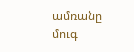ամռանը մուգ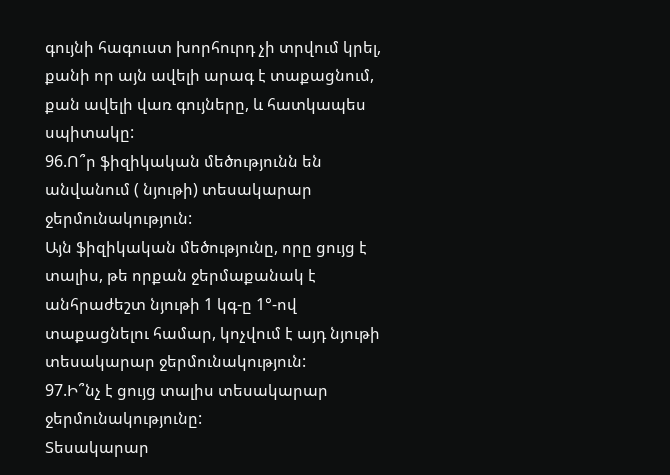գույնի հագուստ խորհուրդ չի տրվում կրել, քանի որ այն ավելի արագ է տաքացնում, քան ավելի վառ գույները, և հատկապես սպիտակը:
96.Ո՞ր ֆիզիկական մեծությունն են անվանում ( նյութի) տեսակարար ջերմունակություն:
Այն ֆիզիկական մեծությունը, որը ցույց է տալիս, թե որքան ջերմաքանակ է անհրաժեշտ նյութի 1 կգ-ը 1°-ով տաքացնելու համար, կոչվում է այդ նյութի տեսակարար ջերմունակություն:
97.Ի՞նչ է ցույց տալիս տեսակարար ջերմունակությունը:
Տեսակարար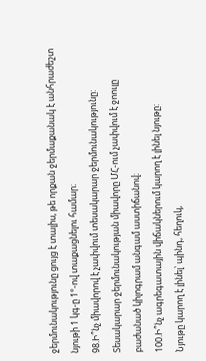ջերմունակությունը ցույց է տալիս, թե որքան ջերմաքանակ է անհրաժեշտ նյութի 1 կգ-ը 1°-ով տաքացնելու համար։
98.Ի՞նչ միավորով է չափվում տեսակարար ջերմունակությունը:
Տեսակարար ջերմունակության միավորը ՄՀ-ում չափվում է ջոուլը բաժանած կիլոգրամ անգամ աստիճանով։
100.Ի՞նչ ագրեգատային վիճակներում կարող է լինել նյութը:
Նյութը կարող է լինել՝ պինդ, հեղուկ,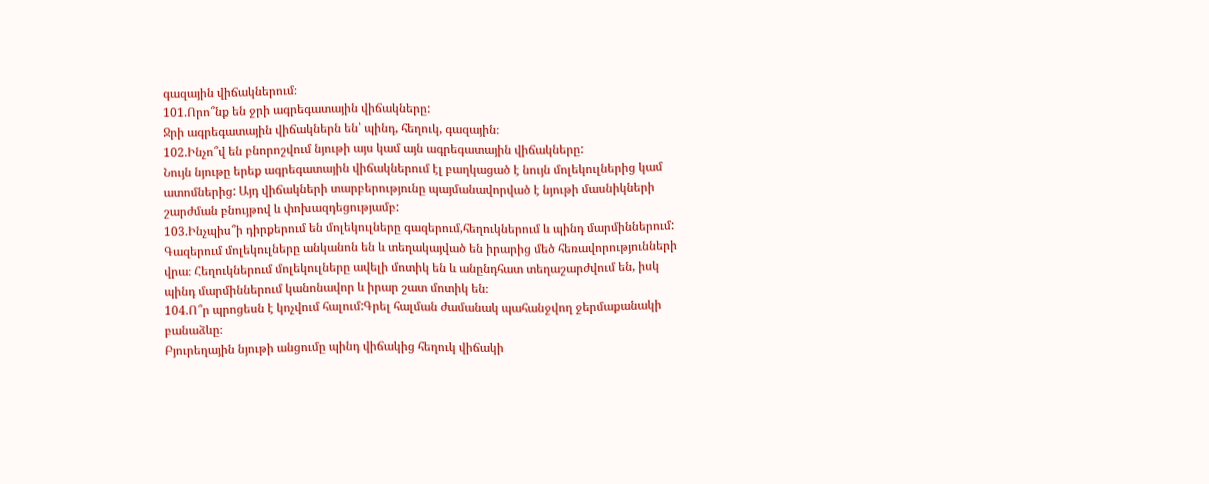գազային վիճակներում։
101.Որո՞նք են ջրի ագրեգատային վիճակները:
Ջրի ագրեգատային վիճակներն են՝ պինդ, հեղուկ, գազային։
102.Ինչո՞վ են բնորոշվում նյութի այս կամ այն ագրեգատային վիճակները:
Նույն նյութը երեք ագրեգատային վիճակներում էլ բաղկացած է նույն մոլեկուլներից կամ ատոմներից: Այդ վիճակների տարբերությունը պայմանավորված է նյութի մասնիկների շարժման բնույթով և փոխազդեցությամբ:
103.Ինչպիս՞ի դիրքերում են մոլեկուլները գազերում,հեղուկներում և պինդ մարմիններում:
Գազերում մոլեկուլները անկանոն են և տեղակայված են իրարից մեծ հեռավորությունների վրա։ Հեղուկներում մոլեկուլները ավելի մոտիկ են և անընդհատ տեղաշարժվում են, իսկ պինդ մարմիններում կանոնավոր և իրար շատ մոտիկ են։
104.Ո՞ր պրոցեսն է կոչվում հալում:Գրել հալման ժամանակ պահանջվող ջերմաքանակի բանաձևը։
Բյուրեղային նյութի անցումը պինդ վիճակից հեղուկ վիճակի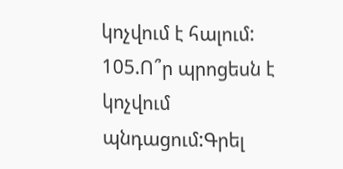կոչվում է հալում:
105.Ո՞ր պրոցեսն է կոչվում պնդացում:Գրել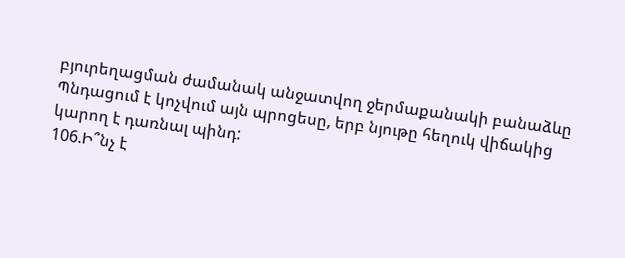բյուրեղացման ժամանակ անջատվող ջերմաքանակի բանաձևը
Պնդացում է կոչվում այն պրոցեսը, երբ նյութը հեղուկ վիճակից կարող է դառնալ պինդ:
106.Ի՞նչ է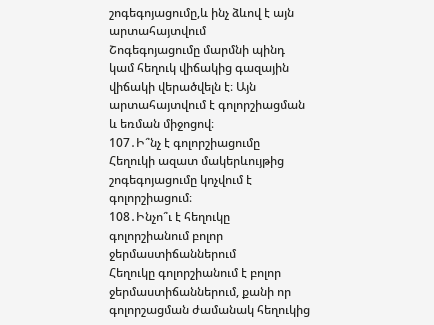շոգեգոյացումը,և ինչ ձևով է այն արտահայտվում
Շոգեգոյացումը մարմնի պինդ կամ հեղուկ վիճակից գազային վիճակի վերածվելն է։ Այն արտահայտվում է գոլորշիացման և եռման միջոցով։
107․Ի՞նչ է գոլորշիացումը
Հեղուկի ազատ մակերևույթից շոգեգոյացումը կոչվում է գոլորշիացում։
108․Ինչո՞ւ է հեղուկը գոլորշիանում բոլոր ջերմաստիճաններում
Հեղուկը գոլորշիանում է բոլոր ջերմաստիճաններում, քանի որ գոլորշացման ժամանակ հեղուկից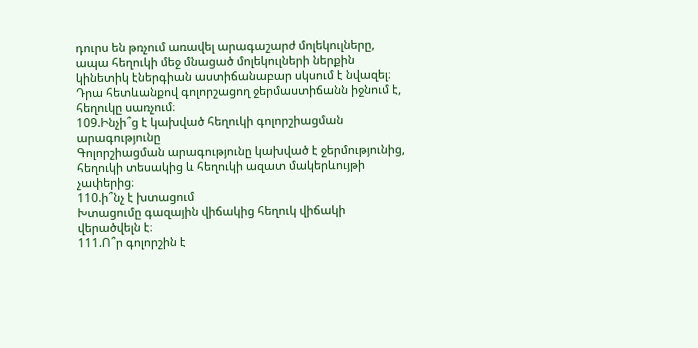դուրս են թռչում առավել արագաշարժ մոլեկուլները, ապա հեղուկի մեջ մնացած մոլեկուլների ներքին կինետիկ էներգիան աստիճանաբար սկսում է նվազել։ Դրա հետևանքով գոլորշացող ջերմաստիճանն իջնում է, հեղուկը սառչում։
109.Ինչի՞ց է կախված հեղուկի գոլորշիացման արագությունը
Գոլորշիացման արագությունը կախված է ջերմությունից, հեղուկի տեսակից և հեղուկի ազատ մակերևույթի չափերից։
110.ի՞նչ է խտացում
Խտացումը գազային վիճակից հեղուկ վիճակի վերածվելն է։
111.Ո՞ր գոլորշին է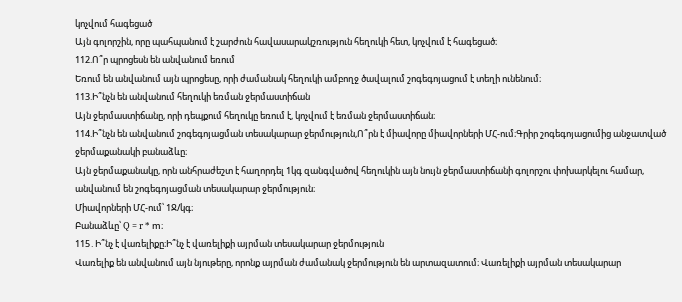կոչվում հագեցած
Այն գոլորշին, որը պահպանում է շարժուն հավասարակշռություն հեղուկի հետ, կոչվում է հագեցած։
112.Ո՞ր պրոցեսն են անվանում եռում
Եռում են անվանում այն պրոցեսը, որի ժամանակ հեղուկի ամբողջ ծավալում շոգեգոյացում է տեղի ունենում։
113.Ի՞նչն են անվանում հեղուկի եռման ջերմաստիճան
Այն ջերմաստիճանը, որի դեպքում հեղուկը եռում է, կոչվում է եռման ջերմաստիճան։
114.Ի՞նչն են անվանում շոգեգոյացման տեսակարար ջերմություն,Ո՞րն է միավորը միավորների ՄՀ-ում։Գրիր շոգեգոյացումից անջատված ջերմաքանակի բանաձևը։
Այն ջերմաքանակը, որն անհրաժեշտ է հաղորդել 1կգ զանգվածով հեղուկին այն նույն ջերմաստիճանի գոլորշու փոխարկելու համար, անվանում են շոգեգոյացման տեսակարար ջերմություն։
Միավորների ՄՀ-ում՝ 1Ջ/կգ։
Բանաձևը՝ Q = r * m։
115․Ի՞նչ է վառելիքը։Ի՞նչ է վառելիքի այրման տեսակարար ջերմություն
Վառելիք են անվանում այն նյութերը, որոնք այրման ժամանակ ջերմություն են արտազատում։ Վառելիքի այրման տեսակարար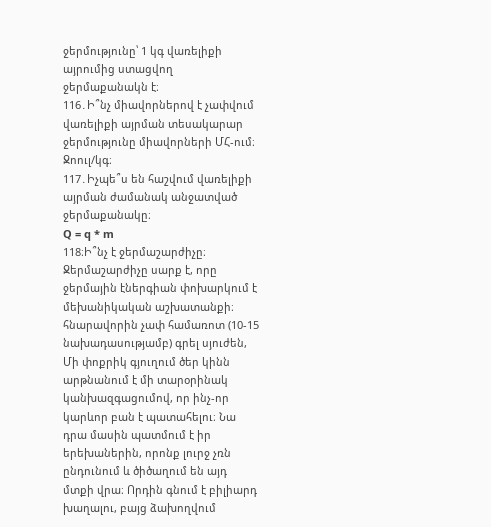ջերմությունը՝ 1 կգ վառելիքի այրումից ստացվող ջերմաքանակն է։
116․Ի՞նչ միավորներով է չափվում վառելիքի այրման տեսակարար ջերմությունը միավորների ՄՀ-ում։
Ջոուլ/կգ։
117․Իչպե՞ս են հաշվում վառելիքի այրման ժամանակ անջատված ջերմաքանակը։
Q = q * m
118։Ի՞նչ է ջերմաշարժիչը։
Ջերմաշարժիչը սարք է, որը ջերմային էներգիան փոխարկում է մեխանիկական աշխատանքի։
հնարավորին չափ համառոտ (10-15 նախադասությամբ) գրել սյուժեն,
Մի փոքրիկ գյուղում ծեր կինն արթնանում է մի տարօրինակ կանխազգացումով, որ ինչ-որ կարևոր բան է պատահելու։ Նա դրա մասին պատմում է իր երեխաներին, որոնք լուրջ չռն ընդունում և ծիծաղում են այդ մտքի վրա։ Որդին գնում է բիլիարդ խաղալու, բայց ձախողվում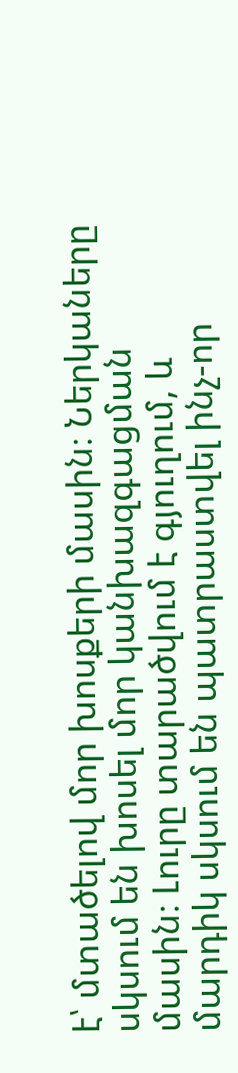է՝ մտածելով մոր խոսքերի մասին։ Ներկաները սկսում են խոսել մոր կանխազգացման մասին։ Լուրը տարածվում է գյուղում, և մարդիկ սկսում են պատրաստվել ինչ-որ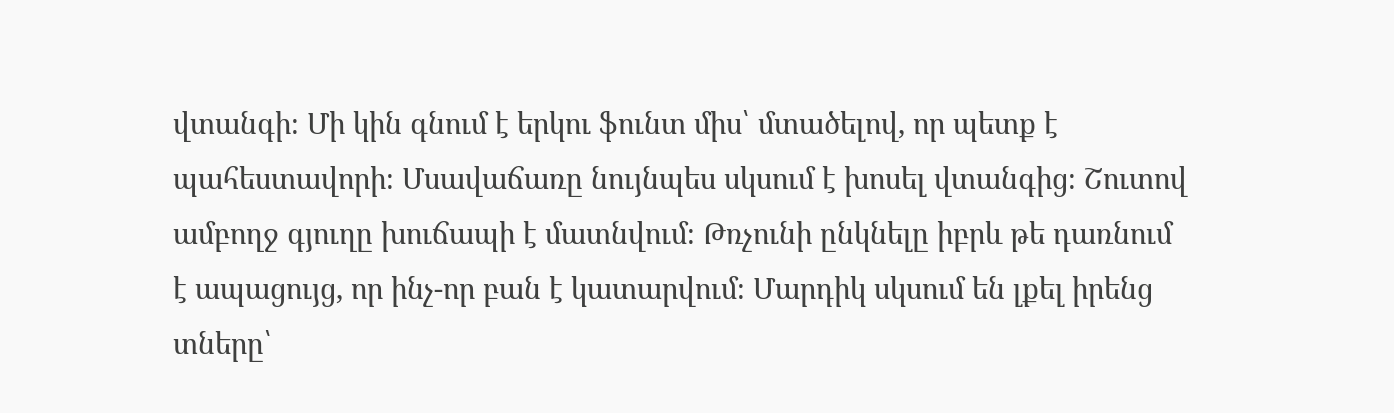վտանգի։ Մի կին գնում է երկու ֆունտ միս՝ մտածելով, որ պետք է պահեստավորի։ Մսավաճառը նույնպես սկսում է խոսել վտանգից։ Շուտով ամբողջ գյուղը խուճապի է մատնվում։ Թռչունի ընկնելը իբրև թե դառնում է ապացույց, որ ինչ-որ բան է կատարվում։ Մարդիկ սկսում են լքել իրենց տները՝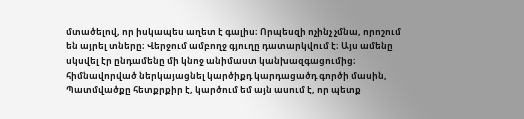մտածելով, որ իսկապես աղետ է գալիս։ Որպեսզի ոչինչ չմնա, որոշում են այրել տները։ Վերջում ամբողջ գյուղը դատարկվում է։ Այս ամենը սկսվել էր ընդամենը մի կնոջ անիմաստ կանխազգացումից։
հիմնավորված ներկայացնել կարծիքդ կարդացածդ գործի մասին,
Պատմվածքը հետքրքիր է, կարծում եմ այն ասում է, որ պետք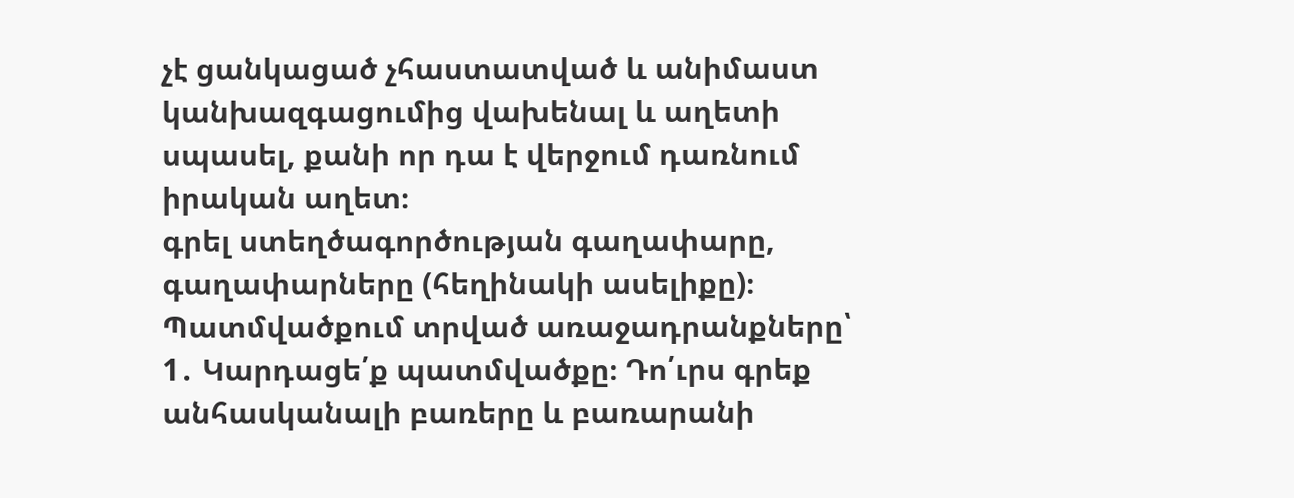չէ ցանկացած չհաստատված և անիմաստ կանխազգացումից վախենալ և աղետի սպասել, քանի որ դա է վերջում դառնում իրական աղետ։
գրել ստեղծագործության գաղափարը, գաղափարները (հեղինակի ասելիքը)։
Պատմվածքում տրված առաջադրանքները՝ 1․ Կարդացե՛ք պատմվածքը։ Դո՛ւրս գրեք անհասկանալի բառերը և բառարանի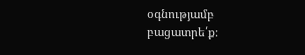օգնությամբ բացատրե՛ք։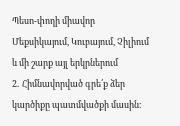Պեսո-փողի միավոր Մեքսիկայում, Կուբայում, Չիլիում և մի շարք այլ երկրներում
2․ Հիմնավորված գրե՛ք ձեր կարծիքը պատմվածքի մասին։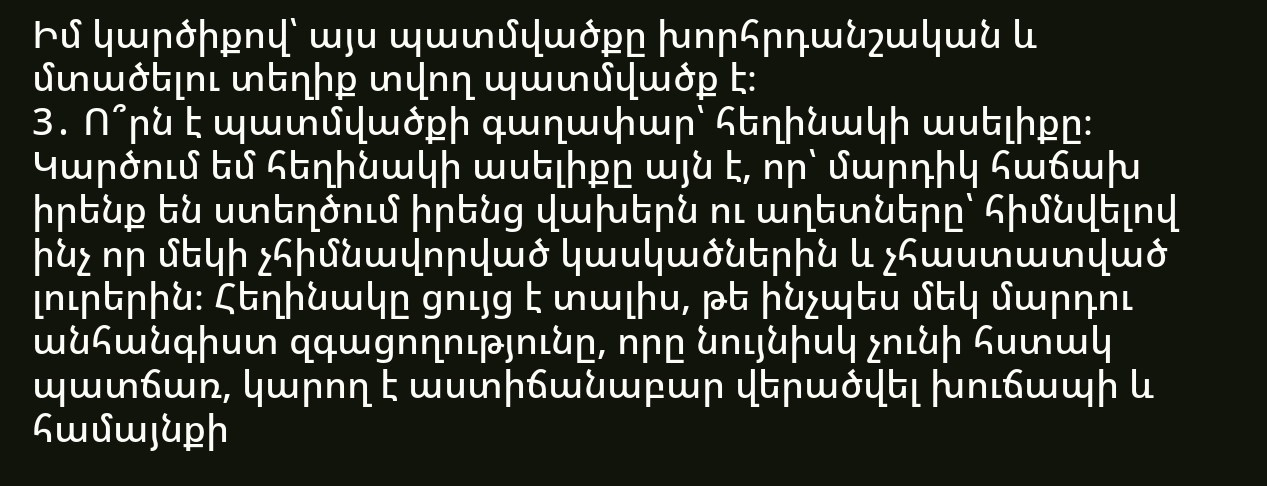Իմ կարծիքով՝ այս պատմվածքը խորհրդանշական և մտածելու տեղիք տվող պատմվածք է։
3․ Ո՞րն է պատմվածքի գաղափար՝ հեղինակի ասելիքը։
Կարծում եմ հեղինակի ասելիքը այն է, որ՝ մարդիկ հաճախ իրենք են ստեղծում իրենց վախերն ու աղետները՝ հիմնվելով ինչ որ մեկի չհիմնավորված կասկածներին և չհաստատված լուրերին։ Հեղինակը ցույց է տալիս, թե ինչպես մեկ մարդու անհանգիստ զգացողությունը, որը նույնիսկ չունի հստակ պատճառ, կարող է աստիճանաբար վերածվել խուճապի և համայնքի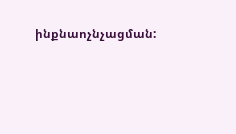ինքնաոչնչացման: